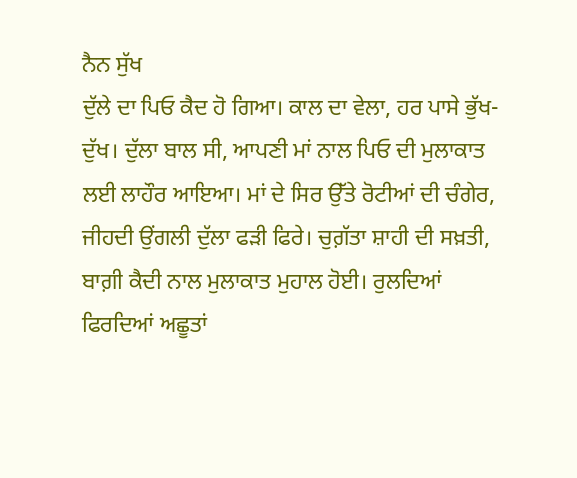ਨੈਨ ਸੁੱਖ
ਦੁੱਲੇ ਦਾ ਪਿਓ ਕੈਦ ਹੋ ਗਿਆ। ਕਾਲ ਦਾ ਵੇਲਾ, ਹਰ ਪਾਸੇ ਭੁੱਖ-ਦੁੱਖ। ਦੁੱਲਾ ਬਾਲ ਸੀ, ਆਪਣੀ ਮਾਂ ਨਾਲ ਪਿਓ ਦੀ ਮੁਲਾਕਾਤ ਲਈ ਲਾਹੌਰ ਆਇਆ। ਮਾਂ ਦੇ ਸਿਰ ਉੱਤੇ ਰੋਟੀਆਂ ਦੀ ਚੰਗੇਰ, ਜੀਹਦੀ ਉਂਗਲੀ ਦੁੱਲਾ ਫੜੀ ਫਿਰੇ। ਚੁਗ਼ੱਤਾ ਸ਼ਾਹੀ ਦੀ ਸਖ਼ਤੀ, ਬਾਗ਼ੀ ਕੈਦੀ ਨਾਲ ਮੁਲਾਕਾਤ ਮੁਹਾਲ ਹੋਈ। ਰੁਲਦਿਆਂ ਫਿਰਦਿਆਂ ਅਛੂਤਾਂ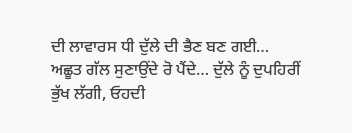ਦੀ ਲਾਵਾਰਸ ਧੀ ਦੁੱਲੇ ਦੀ ਭੈਣ ਬਣ ਗਈ… ਅਛੂਤ ਗੱਲ ਸੁਣਾਉਂਦੇ ਰੋ ਪੈਂਦੇ… ਦੁੱਲੇ ਨੂੰ ਦੁਪਹਿਰੀਂ ਭੁੱਖ ਲੱਗੀ, ਓਹਦੀ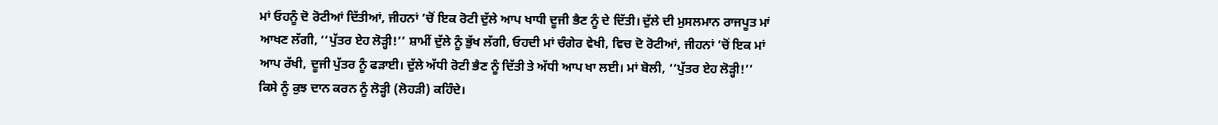ਮਾਂ ਓਹਨੂੰ ਦੋ ਰੋਟੀਆਂ ਦਿੱਤੀਆਂ, ਜੀਹਨਾਂ ’ਚੋਂ ਇਕ ਰੋਟੀ ਦੁੱਲੇ ਆਪ ਖਾਧੀ ਦੂਜੀ ਭੈਣ ਨੂੰ ਦੇ ਦਿੱਤੀ। ਦੁੱਲੇ ਦੀ ਮੁਸਲਮਾਨ ਰਾਜਪੂਤ ਮਾਂ ਆਖਣ ਲੱਗੀ, ‘‘ਪੁੱਤਰ ਏਹ ਲੋੜ੍ਹੀ!’’ ਸ਼ਾਮੀਂ ਦੁੱਲੇ ਨੂੰ ਭੁੱਖ ਲੱਗੀ, ਓਹਦੀ ਮਾਂ ਚੰਗੇਰ ਵੇਖੀ, ਵਿਚ ਦੋ ਰੋਟੀਆਂ, ਜੀਹਨਾਂ ’ਚੋਂ ਇਕ ਮਾਂ ਆਪ ਰੱਖੀ, ਦੂਜੀ ਪੁੱਤਰ ਨੂੰ ਫੜਾਈ। ਦੁੱਲੇ ਅੱਧੀ ਰੋਟੀ ਭੈਣ ਨੂੰ ਦਿੱਤੀ ਤੇ ਅੱਧੀ ਆਪ ਖਾ ਲਈ। ਮਾਂ ਬੋਲੀ, ‘‘ਪੁੱਤਰ ਏਹ ਲੋੜ੍ਹੀ!’’
ਕਿਸੇ ਨੂੰ ਕੁਝ ਦਾਨ ਕਰਨ ਨੂੰ ਲੋੜ੍ਹੀ (ਲੋਹੜੀ) ਕਹਿੰਦੇ।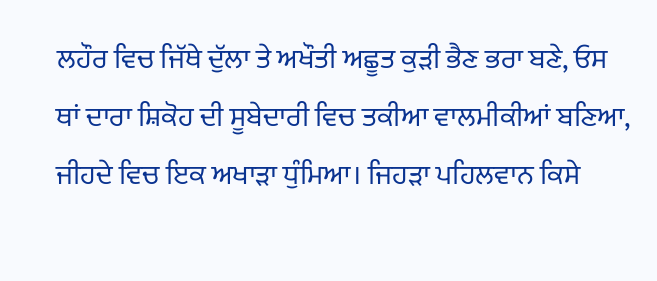ਲਹੌਰ ਵਿਚ ਜਿੱਥੇ ਦੁੱਲਾ ਤੇ ਅਖੌਤੀ ਅਛੂਤ ਕੁੜੀ ਭੈਣ ਭਰਾ ਬਣੇ, ਓਸ ਥਾਂ ਦਾਰਾ ਸ਼ਿਕੋਹ ਦੀ ਸੂਬੇਦਾਰੀ ਵਿਚ ਤਕੀਆ ਵਾਲਮੀਕੀਆਂ ਬਣਿਆ, ਜੀਹਦੇ ਵਿਚ ਇਕ ਅਖਾੜਾ ਧੁੰਮਿਆ। ਜਿਹੜਾ ਪਹਿਲਵਾਨ ਕਿਸੇ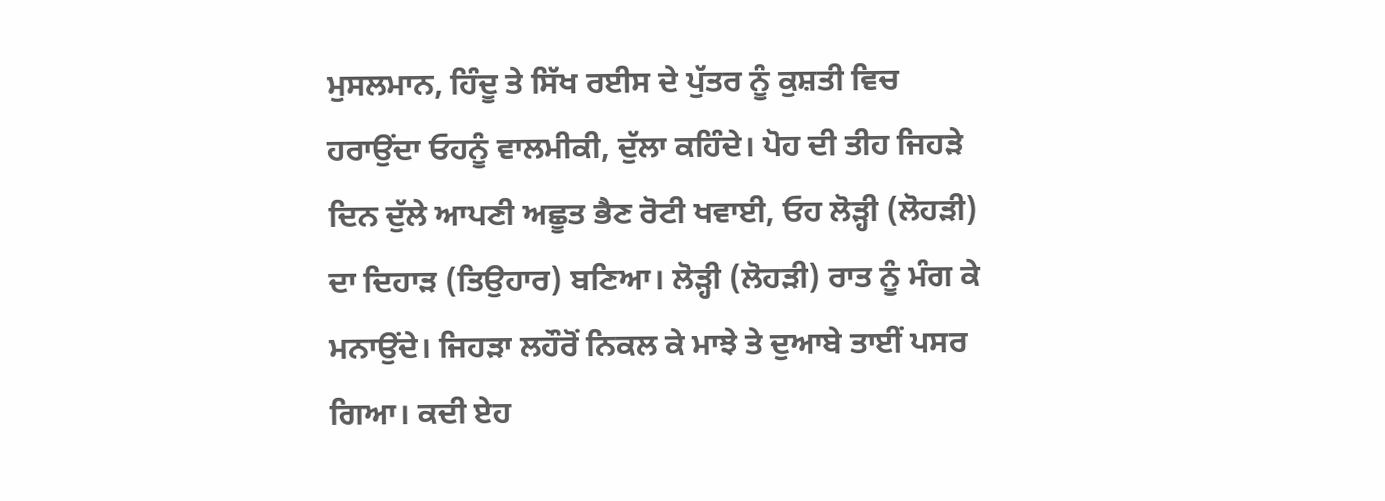ਮੁਸਲਮਾਨ, ਹਿੰਦੂ ਤੇ ਸਿੱਖ ਰਈਸ ਦੇ ਪੁੱਤਰ ਨੂੰ ਕੁਸ਼ਤੀ ਵਿਚ ਹਰਾਉਂਦਾ ਓਹਨੂੰ ਵਾਲਮੀਕੀ, ਦੁੱਲਾ ਕਹਿੰਦੇ। ਪੋਹ ਦੀ ਤੀਹ ਜਿਹੜੇ ਦਿਨ ਦੁੱਲੇ ਆਪਣੀ ਅਛੂਤ ਭੈਣ ਰੋਟੀ ਖਵਾਈ, ਓਹ ਲੋੜ੍ਹੀ (ਲੋਹੜੀ) ਦਾ ਦਿਹਾੜ (ਤਿਉਹਾਰ) ਬਣਿਆ। ਲੋੜ੍ਹੀ (ਲੋਹੜੀ) ਰਾਤ ਨੂੰ ਮੰਗ ਕੇ ਮਨਾਉਂਦੇ। ਜਿਹੜਾ ਲਹੌਰੋਂ ਨਿਕਲ ਕੇ ਮਾਝੇ ਤੇ ਦੁਆਬੇ ਤਾਈਂ ਪਸਰ ਗਿਆ। ਕਦੀ ਏਹ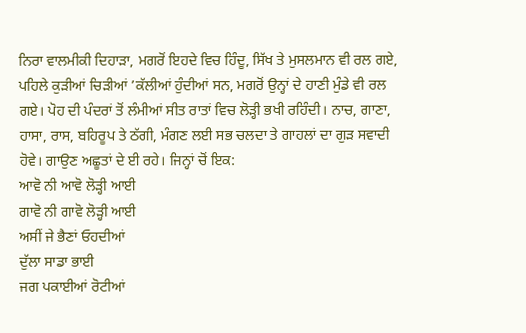ਨਿਰਾ ਵਾਲਮੀਕੀ ਦਿਹਾੜਾ, ਮਗਰੋਂ ਇਹਦੇ ਵਿਚ ਹਿੰਦੂ, ਸਿੱਖ ਤੇ ਮੁਸਲਮਾਨ ਵੀ ਰਲ ਗਏ, ਪਹਿਲੇ ਕੁੜੀਆਂ ਚਿੜੀਆਂ ’ਕੱਲੀਆਂ ਹੁੰਦੀਆਂ ਸਨ, ਮਗਰੋਂ ਉਨ੍ਹਾਂ ਦੇ ਹਾਣੀ ਮੁੰਡੇ ਵੀ ਰਲ ਗਏ। ਪੋਹ ਦੀ ਪੰਦਰਾਂ ਤੋਂ ਲੰਮੀਆਂ ਸੀਤ ਰਾਤਾਂ ਵਿਚ ਲੋੜ੍ਹੀ ਭਖੀ ਰਹਿੰਦੀ। ਨਾਚ, ਗਾਣਾ, ਹਾਸਾ, ਰਾਸ, ਬਹਿਰੂਪ ਤੇ ਠੱਗੀ, ਮੰਗਣ ਲਈ ਸਭ ਚਲਦਾ ਤੇ ਗਾਹਲਾਂ ਦਾ ਗੁੜ ਸਵਾਦੀ ਹੋਵੇ। ਗਾਉਣ ਅਛੂਤਾਂ ਦੇ ਈ ਰਹੇ। ਜਿਨ੍ਹਾਂ ਚੋਂ ਇਕ:
ਆਵੋ ਨੀ ਆਵੋ ਲੋੜ੍ਹੀ ਆਈ
ਗਾਵੋ ਨੀ ਗਾਵੋ ਲੋੜ੍ਹੀ ਆਈ
ਅਸੀਂ ਜੇ ਭੈਣਾਂ ਓਹਦੀਆਂ
ਦੁੱਲਾ ਸਾਡਾ ਭਾਈ
ਜਗ ਪਕਾਈਆਂ ਰੋਟੀਆਂ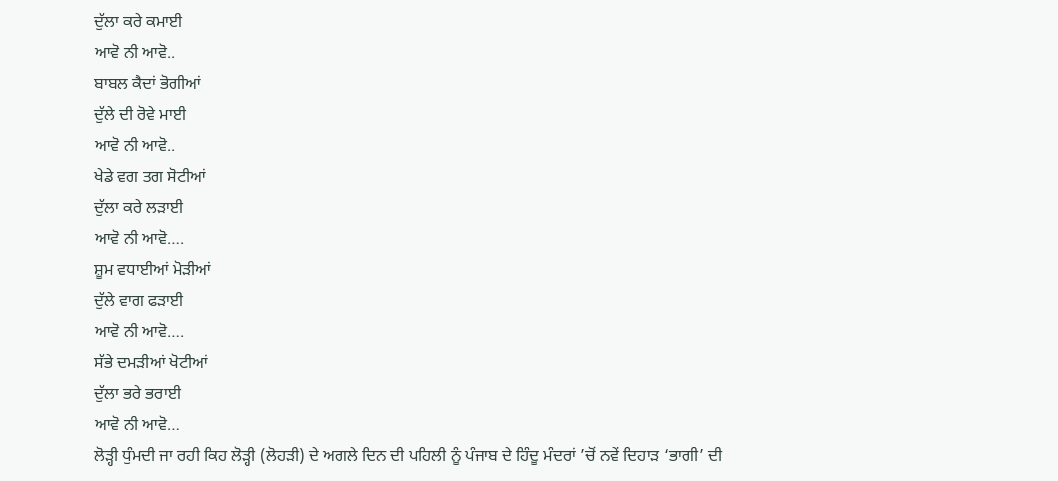ਦੁੱਲਾ ਕਰੇ ਕਮਾਈ
ਆਵੋ ਨੀ ਆਵੋ..
ਬਾਬਲ ਕੈਦਾਂ ਭੋਗੀਆਂ
ਦੁੱਲੇ ਦੀ ਰੋਵੇ ਮਾਈ
ਆਵੋ ਨੀ ਆਵੋ..
ਖੇਡੇ ਵਗ ਤਗ ਸੋਟੀਆਂ
ਦੁੱਲਾ ਕਰੇ ਲੜਾਈ
ਆਵੋ ਨੀ ਆਵੋ….
ਸ਼ੂਮ ਵਧਾਈਆਂ ਮੋੜੀਆਂ
ਦੁੱਲੇ ਵਾਗ ਫੜਾਈ
ਆਵੋ ਨੀ ਆਵੋ….
ਸੱਭੇ ਦਮੜੀਆਂ ਖੋਟੀਆਂ
ਦੁੱਲਾ ਭਰੇ ਭਰਾਈ
ਆਵੋ ਨੀ ਆਵੋ…
ਲੋੜ੍ਹੀ ਧੁੰਮਦੀ ਜਾ ਰਹੀ ਕਿਹ ਲੋੜ੍ਹੀ (ਲੋਹੜੀ) ਦੇ ਅਗਲੇ ਦਿਨ ਦੀ ਪਹਿਲੀ ਨੂੰ ਪੰਜਾਬ ਦੇ ਹਿੰਦੂ ਮੰਦਰਾਂ ’ਚੋਂ ਨਵੇਂ ਦਿਹਾੜ ‘ਭਾਗੀ’ ਦੀ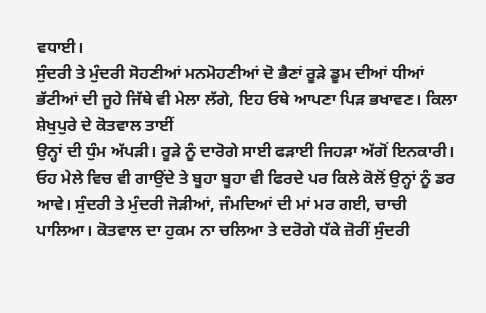ਵਧਾਈ।
ਸੁੰਦਰੀ ਤੇ ਮੁੰਦਰੀ ਸੋਹਣੀਆਂ ਮਨਮੋਹਣੀਆਂ ਦੋ ਭੈਣਾਂ ਰੂੜੇ ਡੂਮ ਦੀਆਂ ਧੀਆਂ ਭੱਟੀਆਂ ਦੀ ਜੂਹੇ ਜਿੱਥੇ ਵੀ ਮੇਲਾ ਲੱਗੇ, ਇਹ ਓਥੇ ਆਪਣਾ ਪਿੜ ਭਖਾਵਣ। ਕਿਲਾ ਸ਼ੇਖੁਪੁਰੇ ਦੇ ਕੋਤਵਾਲ ਤਾਈਂ
ਉਨ੍ਹਾਂ ਦੀ ਧੁੰਮ ਅੱਪੜੀ। ਰੂੜੇ ਨੂੰ ਦਾਰੋਗੇ ਸਾਈ ਫੜਾਈ ਜਿਹੜਾ ਅੱਗੋਂ ਇਨਕਾਰੀ। ਓਹ ਮੇਲੇ ਵਿਚ ਵੀ ਗਾਉਂਦੇ ਤੇ ਬੂਹਾ ਬੂਹਾ ਵੀ ਫਿਰਦੇ ਪਰ ਕਿਲੇ ਕੋਲੋਂ ਉਨ੍ਹਾਂ ਨੂੰ ਡਰ ਆਵੇ। ਸੁੰਦਰੀ ਤੇ ਮੁੰਦਰੀ ਜੋੜੀਆਂ, ਜੰਮਦਿਆਂ ਦੀ ਮਾਂ ਮਰ ਗਈ, ਚਾਚੀ ਪਾਲਿਆ। ਕੋਤਵਾਲ ਦਾ ਹੁਕਮ ਨਾ ਚਲਿਆ ਤੇ ਦਰੋਗੇ ਧੱਕੇ ਜ਼ੋਰੀਂ ਸੁੰਦਰੀ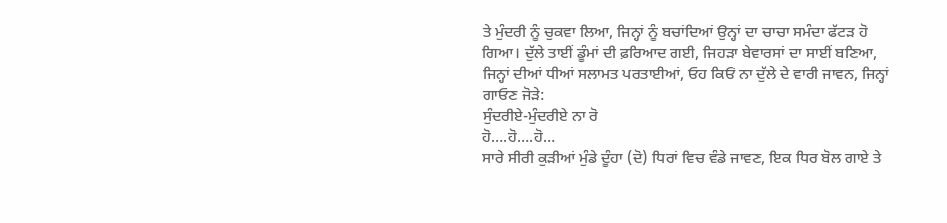ਤੇ ਮੁੰਦਰੀ ਨੂੰ ਚੁਕਵਾ ਲਿਆ, ਜਿਨ੍ਹਾਂ ਨੂੰ ਬਚਾਂਦਿਆਂ ਉਨ੍ਹਾਂ ਦਾ ਚਾਚਾ ਸਮੰਦਾ ਫੱਟੜ ਹੋ ਗਿਆ। ਦੁੱਲੇ ਤਾਈਂ ਡੂੰਮਾਂ ਦੀ ਫ਼ਰਿਆਦ ਗਈ, ਜਿਹੜਾ ਬੇਵਾਰਸਾਂ ਦਾ ਸਾਈਂ ਬਣਿਆ, ਜਿਨ੍ਹਾਂ ਦੀਆਂ ਧੀਆਂ ਸਲਾਮਤ ਪਰਤਾਈਆਂ, ਓਹ ਕਿਓਂ ਨਾ ਦੁੱਲੇ ਦੇ ਵਾਰੀ ਜਾਵਨ, ਜਿਨ੍ਹਾਂ ਗਾਓਣ ਜੋੜੇ:
ਸੁੰਦਰੀਏ-ਮੁੰਦਰੀਏ ਨਾ ਰੋ
ਹੋ….ਹੋ….ਹੋ…
ਸਾਰੇ ਸੀਰੀ ਕੁੜੀਆਂ ਮੁੰਡੇ ਦੂੰਹਾ (ਦੋ) ਧਿਰਾਂ ਵਿਚ ਵੰਡੇ ਜਾਵਣ, ਇਕ ਧਿਰ ਬੋਲ ਗਾਏ ਤੇ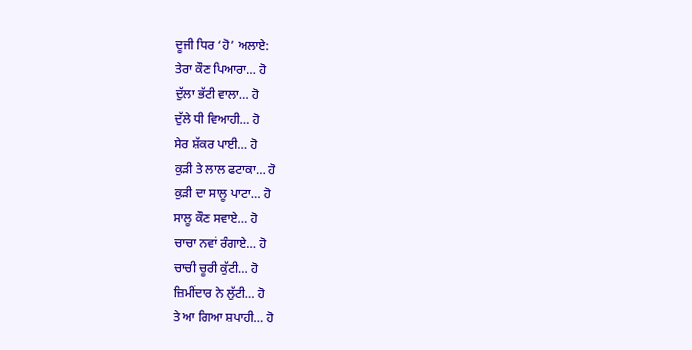ਦੂਜੀ ਧਿਰ ‘ਹੋ’ ਅਲਾਏ:
ਤੇਰਾ ਕੌਣ ਪਿਆਰਾ… ਹੋ
ਦੁੱਲਾ ਭੱਟੀ ਵਾਲਾ… ਹੋ
ਦੁੱਲੇ ਧੀ ਵਿਆਹੀ… ਹੋ
ਸੇਰ ਸ਼ੱਕਰ ਪਾਈ… ਹੋ
ਕੁੜੀ ਤੇ ਲਾਲ ਫਟਾਕਾ… ਹੋ
ਕੁੜੀ ਦਾ ਸਾਲੂ ਪਾਟਾ… ਹੋ
ਸਾਲੂ ਕੌਣ ਸਵਾਏ… ਹੋ
ਚਾਚਾ ਨਵਾਂ ਰੰਗਾਏ… ਹੋ
ਚਾਚੀ ਚੂਰੀ ਕੁੱਟੀ… ਹੋ
ਜ਼ਿਮੀਂਦਾਰ ਨੇ ਲੁੱਟੀ… ਹੋ
ਤੇ ਆ ਗਿਆ ਸ਼ਪਾਹੀ… ਹੋ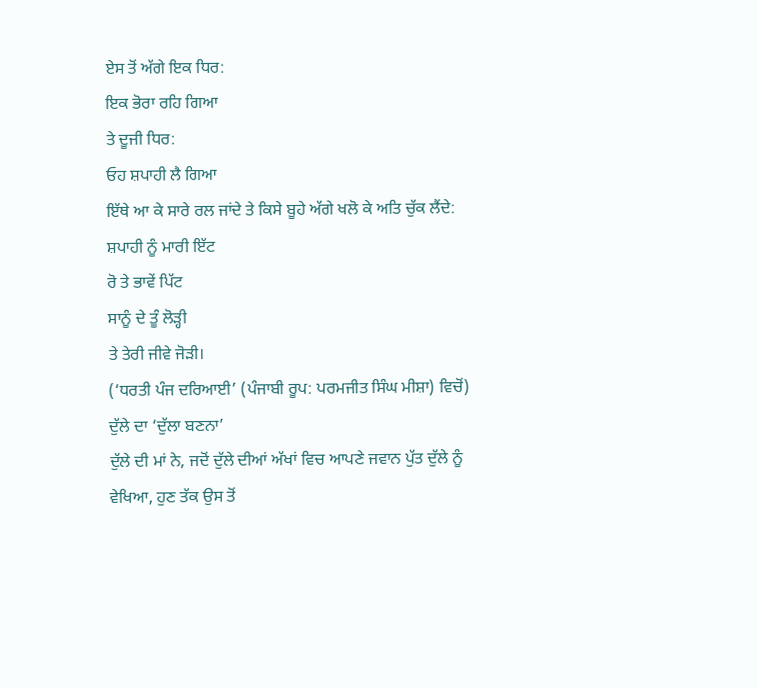ਏਸ ਤੋਂ ਅੱਗੇ ਇਕ ਧਿਰ:
ਇਕ ਭੋਰਾ ਰਹਿ ਗਿਆ
ਤੇ ਦੂਜੀ ਧਿਰ:
ਓਹ ਸ਼ਪਾਹੀ ਲੈ ਗਿਆ
ਇੱਥੇ ਆ ਕੇ ਸਾਰੇ ਰਲ ਜਾਂਦੇ ਤੇ ਕਿਸੇ ਬੂਹੇ ਅੱਗੇ ਖਲੋ ਕੇ ਅਤਿ ਚੁੱਕ ਲੈਂਦੇ:
ਸ਼ਪਾਹੀ ਨੂੰ ਮਾਰੀ ਇੱਟ
ਰੋ ਤੇ ਭਾਵੇਂ ਪਿੱਟ
ਸਾਨੂੰ ਦੇ ਤੂੰ ਲੋੜ੍ਹੀ
ਤੇ ਤੇਰੀ ਜੀਵੇ ਜੋੜੀ।
(‘ਧਰਤੀ ਪੰਜ ਦਰਿਆਈ’ (ਪੰਜਾਬੀ ਰੂਪ: ਪਰਮਜੀਤ ਸਿੰਘ ਮੀਸ਼ਾ) ਵਿਚੋਂ)
ਦੁੱਲੇ ਦਾ ‘ਦੁੱਲਾ ਬਣਨਾ’
ਦੁੱਲੇ ਦੀ ਮਾਂ ਨੇ, ਜਦੋਂ ਦੁੱਲੇ ਦੀਆਂ ਅੱਖਾਂ ਵਿਚ ਆਪਣੇ ਜਵਾਨ ਪੁੱਤ ਦੁੱਲੇ ਨੂੰ ਵੇਖਿਆ, ਹੁਣ ਤੱਕ ਉਸ ਤੋਂ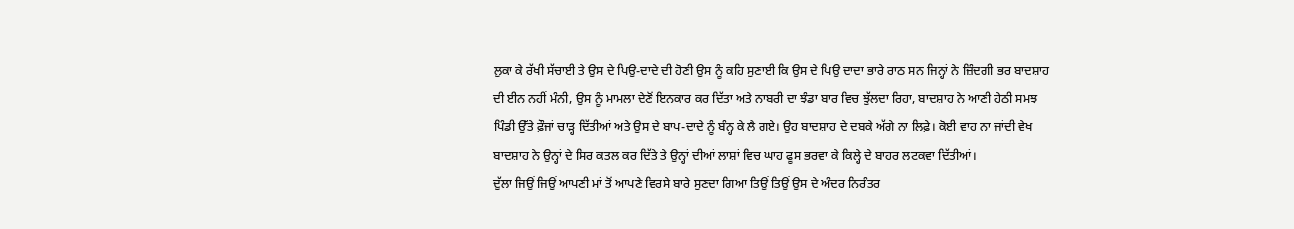ਲੁਕਾ ਕੇ ਰੱਖੀ ਸੱਚਾਈ ਤੇ ਉਸ ਦੇ ਪਿਉ-ਦਾਦੇ ਦੀ ਹੋਣੀ ਉਸ ਨੂੰ ਕਹਿ ਸੁਣਾਈ ਕਿ ਉਸ ਦੇ ਪਿਉ ਦਾਦਾ ਭਾਰੇ ਰਾਠ ਸਨ ਜਿਨ੍ਹਾਂ ਨੇ ਜ਼ਿੰਦਗੀ ਭਰ ਬਾਦਸ਼ਾਹ ਦੀ ਈਨ ਨਹੀਂ ਮੰਨੀ, ਉਸ ਨੂੰ ਮਾਮਲਾ ਦੇਣੋਂ ਇਨਕਾਰ ਕਰ ਦਿੱਤਾ ਅਤੇ ਨਾਬਰੀ ਦਾ ਝੰਡਾ ਬਾਰ ਵਿਚ ਝੁੱਲਦਾ ਰਿਹਾ, ਬਾਦਸ਼ਾਹ ਨੇ ਆਣੀ ਹੇਠੀ ਸਮਝ ਪਿੰਡੀ ਉੱਤੇ ਫ਼ੌਜਾਂ ਚਾੜ੍ਹ ਦਿੱਤੀਆਂ ਅਤੇ ਉਸ ਦੇ ਬਾਪ-ਦਾਦੇ ਨੂੰ ਬੰਨ੍ਹ ਕੇ ਲੈ ਗਏ। ਉਹ ਬਾਦਸ਼ਾਹ ਦੇ ਦਬਕੇ ਅੱਗੇ ਨਾ ਲਿਫ਼ੇ। ਕੋਈ ਵਾਹ ਨਾ ਜਾਂਦੀ ਵੇਖ ਬਾਦਸ਼ਾਹ ਨੇ ਉਨ੍ਹਾਂ ਦੇ ਸਿਰ ਕਤਲ ਕਰ ਦਿੱਤੇ ਤੇ ਉਨ੍ਹਾਂ ਦੀਆਂ ਲਾਸ਼ਾਂ ਵਿਚ ਘਾਹ ਫੂਸ ਭਰਵਾ ਕੇ ਕਿਲ੍ਹੇ ਦੇ ਬਾਹਰ ਲਟਕਵਾ ਦਿੱਤੀਆਂ।
ਦੁੱਲਾ ਜਿਉਂ ਜਿਉਂ ਆਪਣੀ ਮਾਂ ਤੋਂ ਆਪਣੇ ਵਿਰਸੇ ਬਾਰੇ ਸੁਣਦਾ ਗਿਆ ਤਿਉਂ ਤਿਉਂ ਉਸ ਦੇ ਅੰਦਰ ਨਿਰੰਤਰ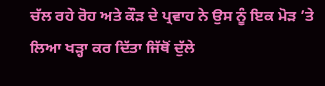ਚੱਲ ਰਹੇ ਰੋਹ ਅਤੇ ਕੌੜ ਦੇ ਪ੍ਰਵਾਹ ਨੇ ਉਸ ਨੂੰ ਇਕ ਮੋੜ ’ਤੇ ਲਿਆ ਖੜ੍ਹਾ ਕਰ ਦਿੱਤਾ ਜਿੱਥੋਂ ਦੁੱਲੇ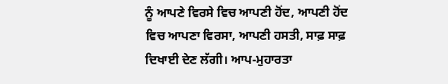ਨੂੰ ਆਪਣੇ ਵਿਰਸੇ ਵਿਚ ਆਪਣੀ ਹੋਂਦ, ਆਪਣੀ ਹੋਂਦ ਵਿਚ ਆਪਣਾ ਵਿਰਸਾ, ਆਪਣੀ ਹਸਤੀ, ਸਾਫ਼ ਸਾਫ਼ ਦਿਖਾਈ ਦੇਣ ਲੱਗੀ। ਆਪ-ਮੁਹਾਰਤਾ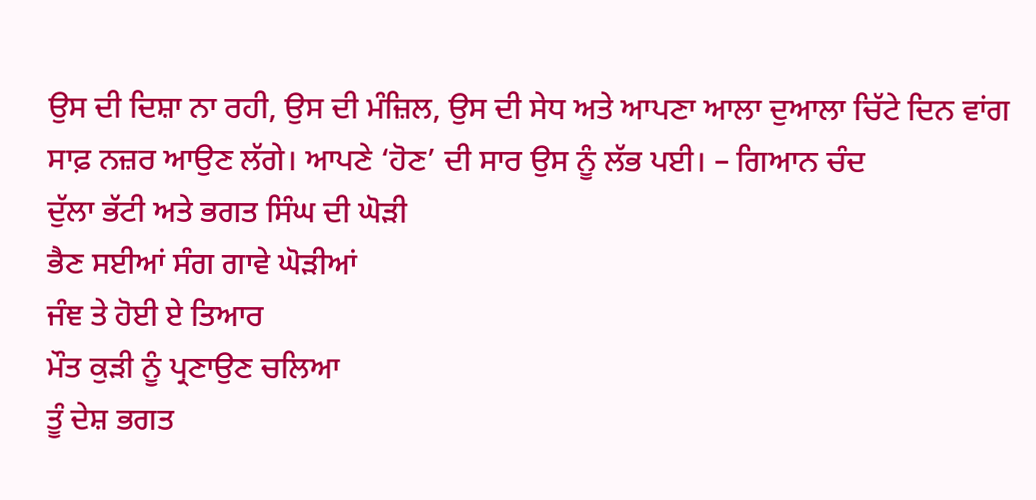ਉਸ ਦੀ ਦਿਸ਼ਾ ਨਾ ਰਹੀ, ਉਸ ਦੀ ਮੰਜ਼ਿਲ, ਉਸ ਦੀ ਸੇਧ ਅਤੇ ਆਪਣਾ ਆਲਾ ਦੁਆਲਾ ਚਿੱਟੇ ਦਿਨ ਵਾਂਗ ਸਾਫ਼ ਨਜ਼ਰ ਆਉਣ ਲੱਗੇ। ਆਪਣੇ ‘ਹੋਣ’ ਦੀ ਸਾਰ ਉਸ ਨੂੰ ਲੱਭ ਪਈ। – ਗਿਆਨ ਚੰਦ
ਦੁੱਲਾ ਭੱਟੀ ਅਤੇ ਭਗਤ ਸਿੰਘ ਦੀ ਘੋੜੀ
ਭੈਣ ਸਈਆਂ ਸੰਗ ਗਾਵੇ ਘੋੜੀਆਂ
ਜੰਞ ਤੇ ਹੋਈ ਏ ਤਿਆਰ
ਮੌਤ ਕੁੜੀ ਨੂੰ ਪ੍ਰਣਾਉਣ ਚਲਿਆ
ਤੂੰ ਦੇਸ਼ ਭਗਤ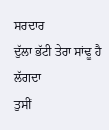ਸਰਦਾਰ
ਦੁੱਲਾ ਭੱਟੀ ਤੇਰਾ ਸਾਂਢੂ ਹੈ ਲੱਗਦਾ
ਤੁਸੀਂ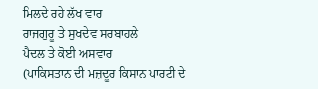ਮਿਲਦੇ ਰਹੇ ਲੱਖ ਵਾਰ
ਰਾਜਗੁਰੂ ਤੇ ਸੁਖਦੇਵ ਸਰਬਾਹਲੇ
ਪੈਦਲ ਤੇ ਕੋਈ ਅਸਵਾਰ
(ਪਾਕਿਸਤਾਨ ਦੀ ਮਜ਼ਦੂਰ ਕਿਸਾਨ ਪਾਰਟੀ ਦੇ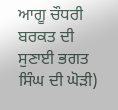ਆਗੂ ਚੌਧਰੀ ਬਰਕਤ ਦੀ ਸੁਣਾਈ ਭਗਤ ਸਿੰਘ ਦੀ ਘੋੜੀ)